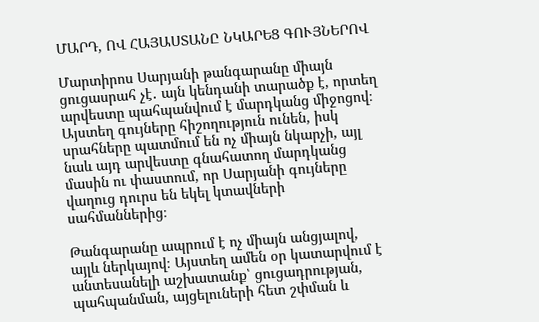ՄԱՐԴ, ՈՎ ՀԱՅԱՍՏԱՆԸ ՆԿԱՐԵՑ ԳՈՒՅՆԵՐՈՎ

Մարտիրոս Սարյանի թանգարանը միայն ցուցասրահ չէ․ այն կենդանի տարածք է, որտեղ արվեստը պահպանվում է մարդկանց միջոցով։ Այստեղ գույները հիշողություն ունեն, իսկ սրահները պատմում են ոչ միայն նկարչի, այլ նաև այդ արվեստը գնահատող մարդկանց մասին ու փաստում, որ Սարյանի գույները վաղուց դուրս են եկել կտավների սահմաններից։

Թանգարանը ապրում է ոչ միայն անցյալով, այլև ներկայով։ Այստեղ ամեն օր կատարվում է անտեսանելի աշխատանք՝ ցուցադրության, պահպանման, այցելուների հետ շփման և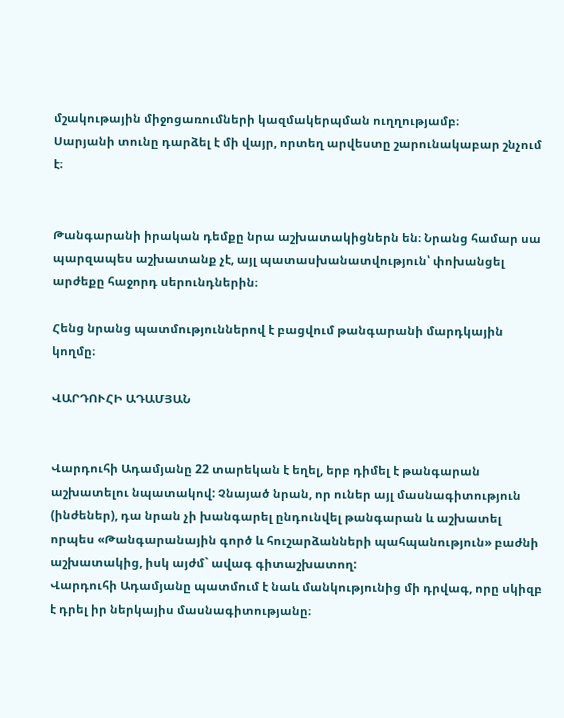մշակութային միջոցառումների կազմակերպման ուղղությամբ։
Սարյանի տունը դարձել է մի վայր, որտեղ արվեստը շարունակաբար շնչում է։


Թանգարանի իրական դեմքը նրա աշխատակիցներն են։ Նրանց համար սա պարզապես աշխատանք չէ, այլ պատասխանատվություն՝ փոխանցել արժեքը հաջորդ սերունդներին։

Հենց նրանց պատմություններով է բացվում թանգարանի մարդկային կողմը։

ՎԱՐԴՈՒՀԻ ԱԴԱՄՅԱՆ


Վարդուհի Ադամյանը 22 տարեկան է եղել, երբ դիմել է թանգարան աշխատելու նպատակով: Չնայած նրան, որ ուներ այլ մասնագիտություն (ինժեներ), դա նրան չի խանգարել ընդունվել թանգարան և աշխատել որպես «Թանգարանային գործ և հուշարձանների պահպանություն» բաժնի աշխատակից, իսկ այժմ` ավագ գիտաշխատող:
Վարդուհի Ադամյանը պատմում է նաև մանկությունից մի դրվագ, որը սկիզբ է դրել իր ներկայիս մասնագիտությանը։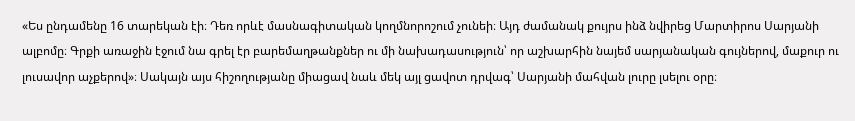«Ես ընդամենը 16 տարեկան էի։ Դեռ որևէ մասնագիտական կողմնորոշում չունեի։ Այդ ժամանակ քույրս ինձ նվիրեց Մարտիրոս Սարյանի ալբոմը։ Գրքի առաջին էջում նա գրել էր բարեմաղթանքներ ու մի նախադասություն՝ որ աշխարհին նայեմ սարյանական գույներով, մաքուր ու լուսավոր աչքերով»։ Սակայն այս հիշողությանը միացավ նաև մեկ այլ ցավոտ դրվագ՝ Սարյանի մահվան լուրը լսելու օրը։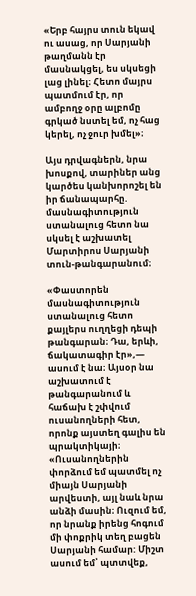«Երբ հայրս տուն եկավ ու ասաց, որ Սարյանի թաղմանն էր մասնակցել, ես սկսեցի լաց լինել։ Հետո մայրս պատմում էր, որ ամբողջ օրը ալբոմը գրկած նստել եմ, ոչ հաց կերել, ոչ ջուր խմել»։

Այս դրվագներն, նրա խոսքով, տարիներ անց կարծես կանխորոշել են իր ճանապարհը. մասնագիտություն ստանալուց հետո նա սկսել է աշխատել Մարտիրոս Սարյանի տուն-թանգարանում։

«Փաստորեն մասնագիտություն ստանալուց հետո քայլերս ուղղեցի դեպի թանգարան։ Դա, երևի, ճակատագիր էր»,— ասում է նա։ Այսօր նա աշխատում է թանգարանում և հաճախ է շփվում ուսանողների հետ, որոնք այստեղ գալիս են պրակտիկայի։ «Ուսանողներին փորձում եմ պատմել ոչ միայն Սարյանի արվեստի, այլ նաև նրա անձի մասին։ Ուզում եմ, որ նրանք իրենց հոգում մի փոքրիկ տեղ բացեն Սարյանի համար: Միշտ ասում եմ՝ պտտվեք,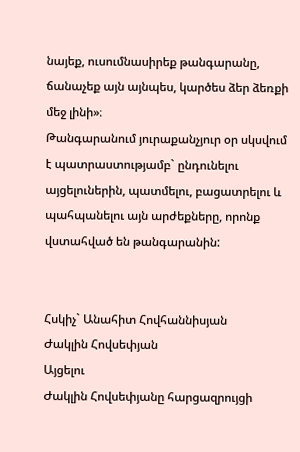նայեք, ուսումնասիրեք թանգարանը, ճանաչեք այն այնպես, կարծես ձեր ձեռքի մեջ լինի»։
Թանգարանում յուրաքանչյուր օր սկսվում է պատրաստությամբ` ընդունելու այցելուներին, պատմելու, բացատրելու և պահպանելու այն արժեքները, որոնք վստահված են թանգարանին:


Հսկիչ` Անահիտ Հովհաննիսյան
Ժակլին Հովսեփյան
Այցելու
Ժակլին Հովսեփյանը հարցազրույցի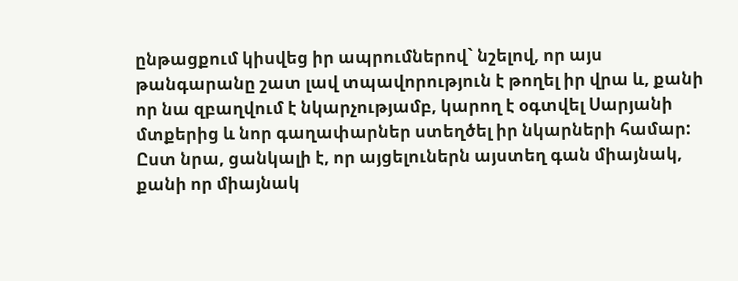ընթացքում կիսվեց իր ապրումներով` նշելով, որ այս թանգարանը շատ լավ տպավորություն է թողել իր վրա և, քանի որ նա զբաղվում է նկարչությամբ, կարող է օգտվել Սարյանի մտքերից և նոր գաղափարներ ստեղծել իր նկարների համար: Ըստ նրա, ցանկալի է, որ այցելուներն այստեղ գան միայնակ, քանի որ միայնակ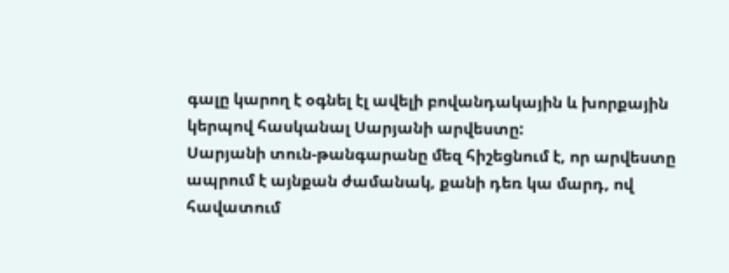գալը կարող է օգնել էլ ավելի բովանդակային և խորքային կերպով հասկանալ Սարյանի արվեստը:
Սարյանի տուն-թանգարանը մեզ հիշեցնում է, որ արվեստը ապրում է այնքան ժամանակ, քանի դեռ կա մարդ, ով հավատում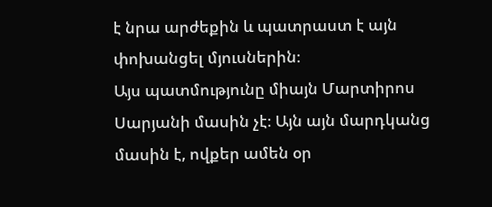է նրա արժեքին և պատրաստ է այն փոխանցել մյուսներին։
Այս պատմությունը միայն Մարտիրոս Սարյանի մասին չէ։ Այն այն մարդկանց մասին է, ովքեր ամեն օր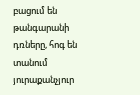բացում են թանգարանի դռները, հոգ են տանում յուրաքանչյուր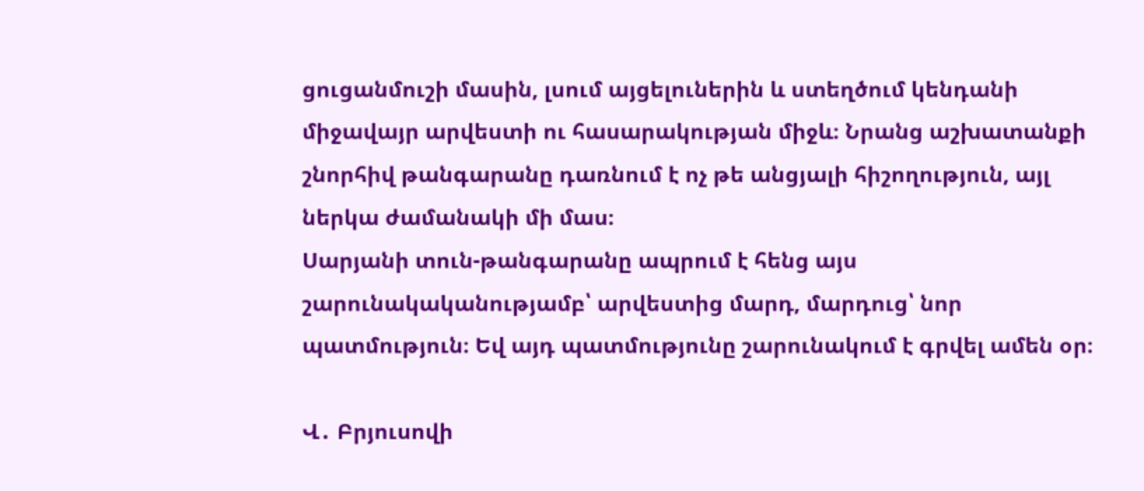ցուցանմուշի մասին, լսում այցելուներին և ստեղծում կենդանի միջավայր արվեստի ու հասարակության միջև։ Նրանց աշխատանքի շնորհիվ թանգարանը դառնում է ոչ թե անցյալի հիշողություն, այլ ներկա ժամանակի մի մաս։
Սարյանի տուն-թանգարանը ապրում է հենց այս շարունակականությամբ՝ արվեստից մարդ, մարդուց՝ նոր պատմություն։ Եվ այդ պատմությունը շարունակում է գրվել ամեն օր։

Վ․ Բրյուսովի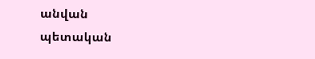անվան
պետական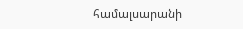համալսարանի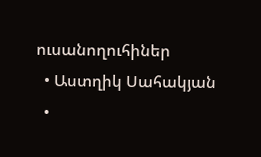ուսանողուհիներ
  • Աստղիկ Սահակյան
  •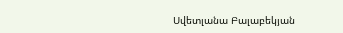Սվետլանա Բալաբեկյան